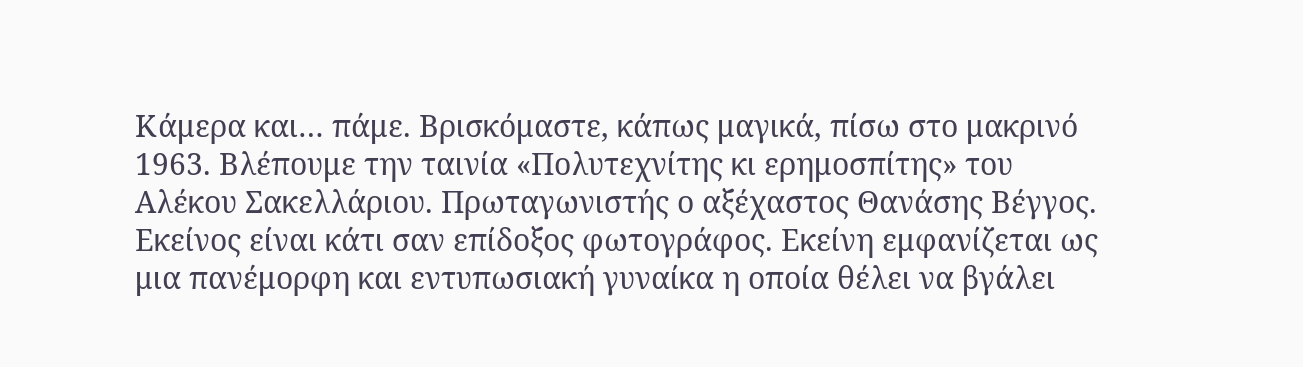Κάμερα και… πάμε. Βρισκόμαστε, κάπως μαγικά, πίσω στο μακρινό 1963. Βλέπουμε την ταινία «Πολυτεχνίτης κι ερημοσπίτης» του Αλέκου Σακελλάριου. Πρωταγωνιστής ο αξέχαστος Θανάσης Βέγγος.
Εκείνος είναι κάτι σαν επίδοξος φωτογράφος. Εκείνη εμφανίζεται ως μια πανέμορφη και εντυπωσιακή γυναίκα η οποία θέλει να βγάλει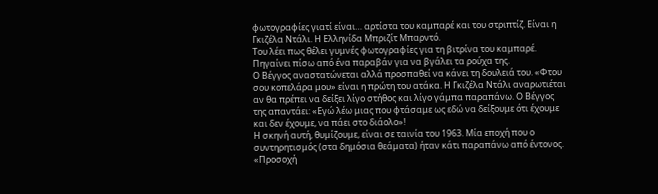φωτογραφίες γιατί είναι… αρτίστα του καμπαρέ και του στριπτίζ. Είναι η Γκιζέλα Ντάλι. Η Ελληνίδα Μπριζίτ Μπαρντό.
Του λέει πως θέλει γυμνές φωτογραφίες για τη βιτρίνα του καμπαρέ. Πηγαίνει πίσω από ένα παραβάν για να βγάλει τα ρούχα της.
Ο Βέγγος αναστατώνεται αλλά προσπαθεί να κάνει τη δουλειά του. «Φτου σου κοπελάρα μου» είναι η πρώτη του ατάκα. Η Γκιζέλα Ντάλι αναρωτιέται αν θα πρέπει να δείξει λίγο στήθος και λίγο γάμπα παραπάνω. Ο Βέγγος της απαντάει: «Εγώ λέω μιας που φτάσαμε ως εδώ να δείξουμε ότι έχουμε και δεν έχουμε, να πάει στο διάολο»!
Η σκηνή αυτή, θυμίζουμε, είναι σε ταινία του 1963. Μία εποχή που ο συντηρητισμός (στα δημόσια θεάματα) ήταν κάτι παραπάνω από έντονος.
«Προσοχή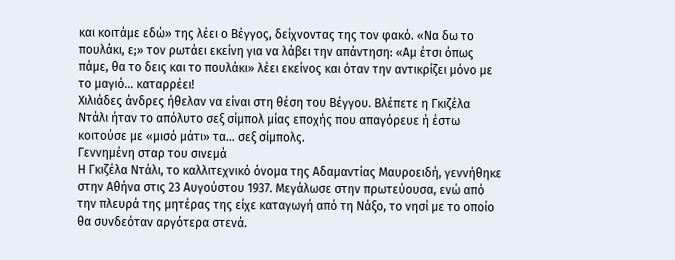και κοιτάμε εδώ» της λέει ο Βέγγος, δείχνοντας της τον φακό. «Να δω το πουλάκι, ε;» τον ρωτάει εκείνη για να λάβει την απάντηση: «Αμ έτσι όπως πάμε, θα το δεις και το πουλάκι» λέει εκείνος και όταν την αντικρίζει μόνο με το μαγιό… καταρρέει!
Χιλιάδες άνδρες ήθελαν να είναι στη θέση του Βέγγου. Βλέπετε η Γκιζέλα Ντάλι ήταν το απόλυτο σεξ σίμπολ μίας εποχής που απαγόρευε ή έστω κοιτούσε με «μισό μάτι» τα… σεξ σίμπολς.
Γεννημένη σταρ του σινεμά
Η Γκιζέλα Ντάλι, το καλλιτεχνικό όνομα της Αδαμαντίας Μαυροειδή, γεννήθηκε στην Αθήνα στις 23 Αυγούστου 1937. Μεγάλωσε στην πρωτεύουσα, ενώ από την πλευρά της μητέρας της είχε καταγωγή από τη Νάξο, το νησί με το οποίο θα συνδεόταν αργότερα στενά.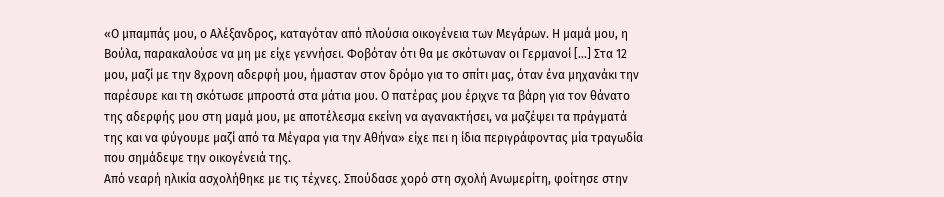«Ο μπαμπάς μου, ο Αλέξανδρος, καταγόταν από πλούσια οικογένεια των Μεγάρων. Η μαμά μου, η Βούλα, παρακαλούσε να μη με είχε γεννήσει. Φοβόταν ότι θα με σκότωναν οι Γερμανοί [...] Στα 12 μου, μαζί με την 8χρονη αδερφή μου, ήμασταν στον δρόμο για το σπίτι μας, όταν ένα μηχανάκι την παρέσυρε και τη σκότωσε μπροστά στα μάτια μου. Ο πατέρας μου έριχνε τα βάρη για τον θάνατο της αδερφής μου στη μαμά μου, με αποτέλεσμα εκείνη να αγανακτήσει, να μαζέψει τα πράγματά της και να φύγουμε μαζί από τα Μέγαρα για την Αθήνα» είχε πει η ίδια περιγράφοντας μία τραγωδία που σημάδεψε την οικογένειά της.
Από νεαρή ηλικία ασχολήθηκε με τις τέχνες. Σπούδασε χορό στη σχολή Ανωμερίτη, φοίτησε στην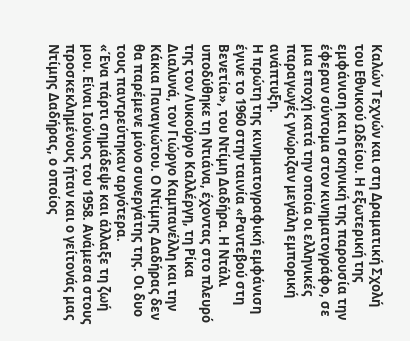Καλών Τεχνών και στη Δραματική Σχολή του Εθνικού Ωδείου. Η εξωτερική της εμφάνιση και η σκηνική της παρουσία την έφεραν σύντομα στον κινηματογράφο, σε μια εποχή κατά την οποία οι ελληνικές παραγωγές γνώριζαν μεγάλη εμπορική ανάπτυξη.
Η πρώτη της κινηματογραφική εμφάνιση έγινε το 1960 στην ταινία «Ραντεβού στη Βενετία», του Ντίμη Δαδήρα. Η Ντάλι υποδύθηκε τη Ντιάνα, έχοντας στο πλευρό της τον Λυκούργο Καλλέργη, τη Ρίκα Διαλυνά, τον Γιώργο Καμπανέλλη και την Κάκια Παναγιώτου. Ο Ντίμης Δαδήρας δεν θα παρέμενε μόνο συνεργάτης της. Οι δυο τους παντρεύτηκαν αργότερα.
«Ένα πάρτι σημάδεψε και άλλαξε τη ζωή μου. Είναι Ιούνιος του 1958. Ανάμεσα στους προσκεκλημένους ήταν και ο γείτονάς μας Ντίμης Δαδήρας, ο οποίος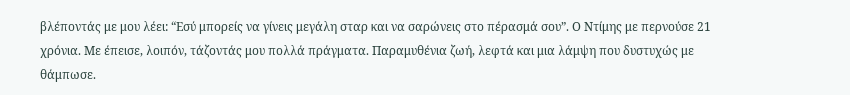βλέποντάς με μου λέει: “Εσύ μπορείς να γίνεις μεγάλη σταρ και να σαρώνεις στο πέρασμά σου”. Ο Ντίμης με περνούσε 21 χρόνια. Με έπεισε, λοιπόν, τάζοντάς μου πολλά πράγματα. Παραμυθένια ζωή, λεφτά και μια λάμψη που δυστυχώς με θάμπωσε.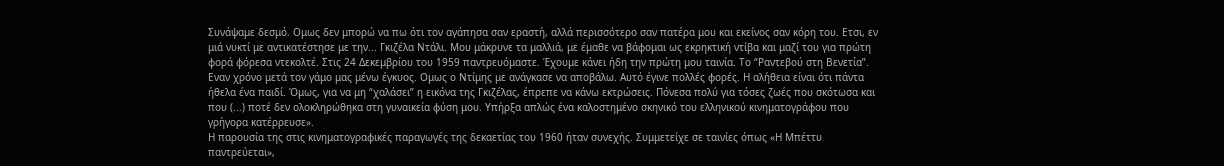Συνάψαμε δεσμό. Ομως δεν μπορώ να πω ότι τον αγάπησα σαν εραστή, αλλά περισσότερο σαν πατέρα μου και εκείνος σαν κόρη του. Ετσι, εν μιά νυκτί με αντικατέστησε με την... Γκιζέλα Ντάλι. Μου μάκρυνε τα μαλλιά, με έμαθε να βάφομαι ως εκρηκτική ντίβα και μαζί του για πρώτη φορά φόρεσα ντεκολτέ. Στις 24 Δεκεμβρίου του 1959 παντρευόμαστε. Έχουμε κάνει ήδη την πρώτη μου ταινία. Το “Ραντεβού στη Βενετία”. Εναν χρόνο μετά τον γάμο μας μένω έγκυος. Ομως ο Ντίμης με ανάγκασε να αποβάλω. Αυτό έγινε πολλές φορές. Η αλήθεια είναι ότι πάντα ήθελα ένα παιδί. Όμως, για να μη “χαλάσει” η εικόνα της Γκιζέλας, έπρεπε να κάνω εκτρώσεις. Πόνεσα πολύ για τόσες ζωές που σκότωσα και που (...) ποτέ δεν ολοκληρώθηκα στη γυναικεία φύση μου. Υπήρξα απλώς ένα καλοστημένο σκηνικό του ελληνικού κινηματογράφου που γρήγορα κατέρρευσε».
Η παρουσία της στις κινηματογραφικές παραγωγές της δεκαετίας του 1960 ήταν συνεχής. Συμμετείχε σε ταινίες όπως «Η Μπέττυ παντρεύεται»,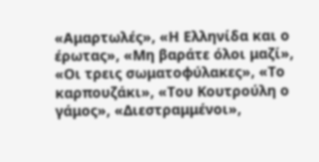«Αμαρτωλές», «Η Ελληνίδα και ο έρωτας», «Μη βαράτε όλοι μαζί», «Οι τρεις σωματοφύλακες», «Το καρπουζάκι», «Του Κουτρούλη ο γάμος», «Διεστραμμένοι»,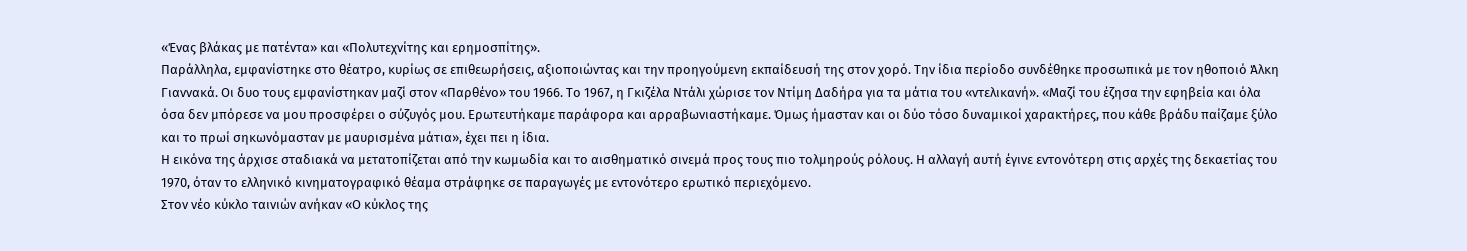«Ένας βλάκας με πατέντα» και «Πολυτεχνίτης και ερημοσπίτης».
Παράλληλα, εμφανίστηκε στο θέατρο, κυρίως σε επιθεωρήσεις, αξιοποιώντας και την προηγούμενη εκπαίδευσή της στον χορό. Την ίδια περίοδο συνδέθηκε προσωπικά με τον ηθοποιό Άλκη Γιαννακά. Οι δυο τους εμφανίστηκαν μαζί στον «Παρθένο» του 1966. Το 1967, η Γκιζέλα Ντάλι χώρισε τον Ντίμη Δαδήρα για τα μάτια του «ντελικανή». «Μαζί του έζησα την εφηβεία και όλα όσα δεν μπόρεσε να μου προσφέρει ο σύζυγός μου. Ερωτευτήκαμε παράφορα και αρραβωνιαστήκαμε. Όμως ήμασταν και οι δύο τόσο δυναμικοί χαρακτήρες, που κάθε βράδυ παίζαμε ξύλο και το πρωί σηκωνόμασταν με μαυρισμένα μάτια», έχει πει η ίδια.
Η εικόνα της άρχισε σταδιακά να μετατοπίζεται από την κωμωδία και το αισθηματικό σινεμά προς τους πιο τολμηρούς ρόλους. Η αλλαγή αυτή έγινε εντονότερη στις αρχές της δεκαετίας του 1970, όταν το ελληνικό κινηματογραφικό θέαμα στράφηκε σε παραγωγές με εντονότερο ερωτικό περιεχόμενο.
Στον νέο κύκλο ταινιών ανήκαν «Ο κύκλος της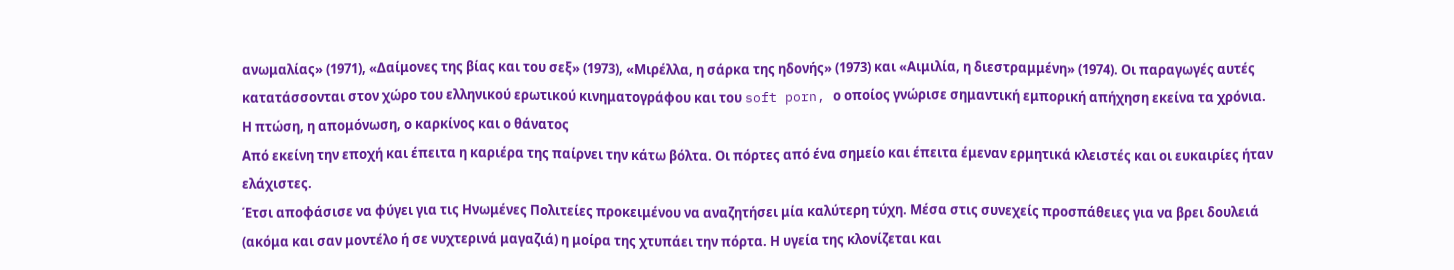ανωμαλίας» (1971), «Δαίμονες της βίας και του σεξ» (1973), «Μιρέλλα, η σάρκα της ηδονής» (1973) και «Αιμιλία, η διεστραμμένη» (1974). Οι παραγωγές αυτές κατατάσσονται στον χώρο του ελληνικού ερωτικού κινηματογράφου και του soft porn, ο οποίος γνώρισε σημαντική εμπορική απήχηση εκείνα τα χρόνια.
Η πτώση, η απομόνωση, ο καρκίνος και ο θάνατος
Από εκείνη την εποχή και έπειτα η καριέρα της παίρνει την κάτω βόλτα. Οι πόρτες από ένα σημείο και έπειτα έμεναν ερμητικά κλειστές και οι ευκαιρίες ήταν ελάχιστες.
Έτσι αποφάσισε να φύγει για τις Ηνωμένες Πολιτείες προκειμένου να αναζητήσει μία καλύτερη τύχη. Μέσα στις συνεχείς προσπάθειες για να βρει δουλειά (ακόμα και σαν μοντέλο ή σε νυχτερινά μαγαζιά) η μοίρα της χτυπάει την πόρτα. Η υγεία της κλονίζεται και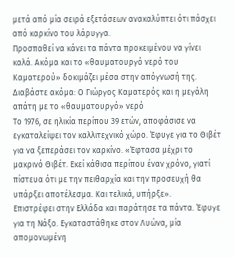μετά από μία σειρά εξετάσεων ανακαλύπτει ότι πάσχει από καρκίνο του λάρυγγα.
Προσπαθεί να κάνει τα πάντα προκειμένου να γίνει καλά. Ακόμα και το «θαυματουργό νερό του Καματερού» δοκιμάζει μέσα στην απόγνωσή της.
Διαβάστε ακόμα: Ο Γιώργος Καματερός και η μεγάλη απάτη με το «θαυματουργό» νερό
Το 1976, σε ηλικία περίπου 39 ετών, αποφάσισε να εγκαταλείψει τον καλλιτεχνικό χώρο. Έφυγε για το Θιβέτ για να ξεπεράσει τον καρκίνο. «Έφτασα μέχρι το μακρινό Θιβέτ. Εκεί κάθισα περίπου έναν χρόνο, γιατί πίστευα ότι με την πειθαρχία και την προσευχή θα υπάρξει αποτέλεσμα. Και τελικά, υπήρξε».
Επιστρέφει στην Ελλάδα και παράτησε τα πάντα. Έφυγε για τη Νάξο. Εγκαταστάθηκε στον Λυώνα, μία απομονωμένη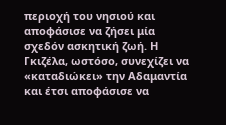περιοχή του νησιού και αποφάσισε να ζήσει μία σχεδόν ασκητική ζωή. Η Γκιζέλα, ωστόσο, συνεχίζει να «καταδιώκει» την Αδαμαντία και έτσι αποφάσισε να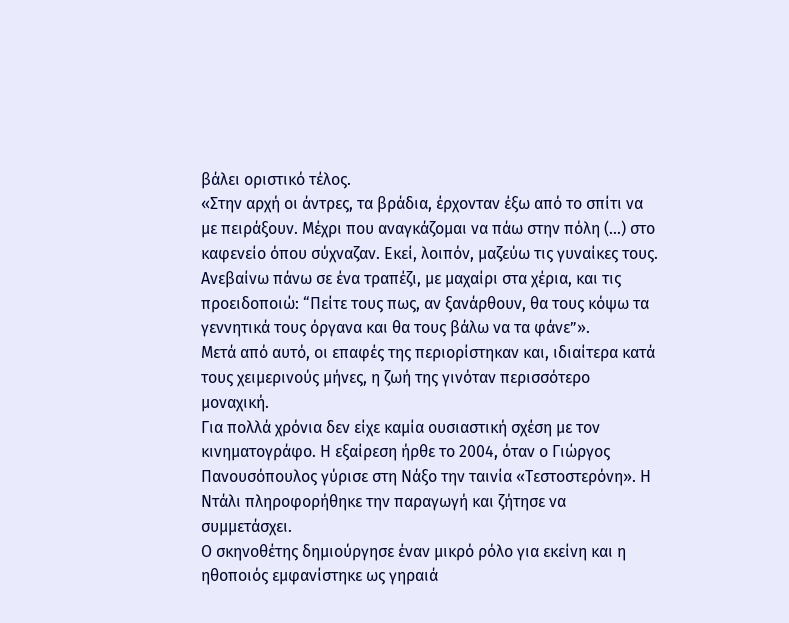βάλει οριστικό τέλος.
«Στην αρχή οι άντρες, τα βράδια, έρχονταν έξω από το σπίτι να με πειράξουν. Μέχρι που αναγκάζομαι να πάω στην πόλη (...) στο καφενείο όπου σύχναζαν. Εκεί, λοιπόν, μαζεύω τις γυναίκες τους. Ανεβαίνω πάνω σε ένα τραπέζι, με μαχαίρι στα χέρια, και τις προειδοποιώ: “Πείτε τους πως, αν ξανάρθουν, θα τους κόψω τα γεννητικά τους όργανα και θα τους βάλω να τα φάνε”».
Μετά από αυτό, οι επαφές της περιορίστηκαν και, ιδιαίτερα κατά τους χειμερινούς μήνες, η ζωή της γινόταν περισσότερο μοναχική.
Για πολλά χρόνια δεν είχε καμία ουσιαστική σχέση με τον κινηματογράφο. Η εξαίρεση ήρθε το 2004, όταν ο Γιώργος Πανουσόπουλος γύρισε στη Νάξο την ταινία «Τεστοστερόνη». Η Ντάλι πληροφορήθηκε την παραγωγή και ζήτησε να συμμετάσχει.
Ο σκηνοθέτης δημιούργησε έναν μικρό ρόλο για εκείνη και η ηθοποιός εμφανίστηκε ως γηραιά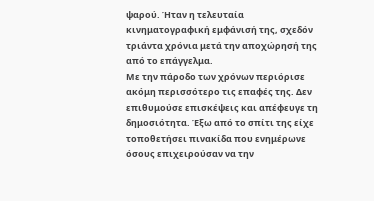ψαρού. Ήταν η τελευταία κινηματογραφική εμφάνισή της, σχεδόν τριάντα χρόνια μετά την αποχώρησή της από το επάγγελμα.
Με την πάροδο των χρόνων περιόρισε ακόμη περισσότερο τις επαφές της. Δεν επιθυμούσε επισκέψεις και απέφευγε τη δημοσιότητα. Έξω από το σπίτι της είχε τοποθετήσει πινακίδα που ενημέρωνε όσους επιχειρούσαν να την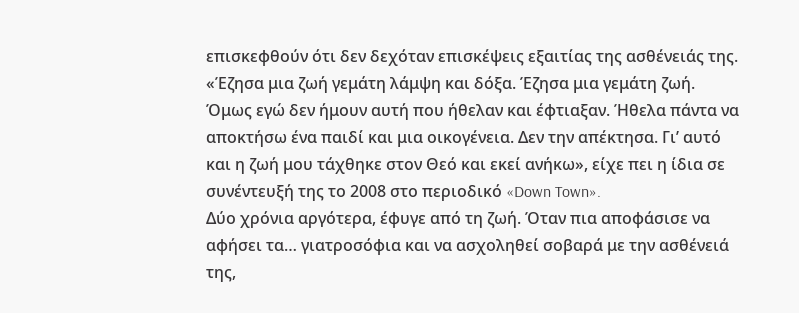επισκεφθούν ότι δεν δεχόταν επισκέψεις εξαιτίας της ασθένειάς της.
«Έζησα μια ζωή γεμάτη λάμψη και δόξα. Έζησα μια γεμάτη ζωή. Όμως εγώ δεν ήμουν αυτή που ήθελαν και έφτιαξαν. Ήθελα πάντα να αποκτήσω ένα παιδί και μια οικογένεια. Δεν την απέκτησα. Γι’ αυτό και η ζωή μου τάχθηκε στον Θεό και εκεί ανήκω», είχε πει η ίδια σε συνέντευξή της το 2008 στο περιοδικό «Down Town».
Δύο χρόνια αργότερα, έφυγε από τη ζωή. Όταν πια αποφάσισε να αφήσει τα… γιατροσόφια και να ασχοληθεί σοβαρά με την ασθένειά της,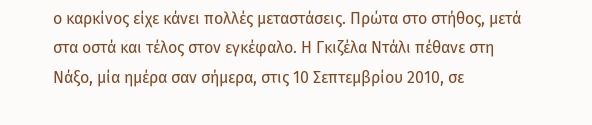ο καρκίνος είχε κάνει πολλές μεταστάσεις. Πρώτα στο στήθος, μετά στα οστά και τέλος στον εγκέφαλο. Η Γκιζέλα Ντάλι πέθανε στη Νάξο, μία ημέρα σαν σήμερα, στις 10 Σεπτεμβρίου 2010, σε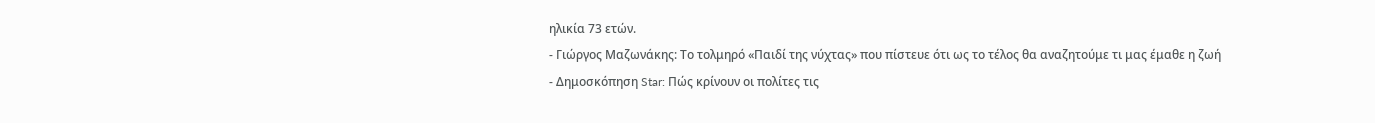ηλικία 73 ετών.
- Γιώργος Μαζωνάκης: Το τολμηρό «Παιδί της νύχτας» που πίστευε ότι ως το τέλος θα αναζητούμε τι μας έμαθε η ζωή
- Δημοσκόπηση Star: Πώς κρίνουν οι πολίτες τις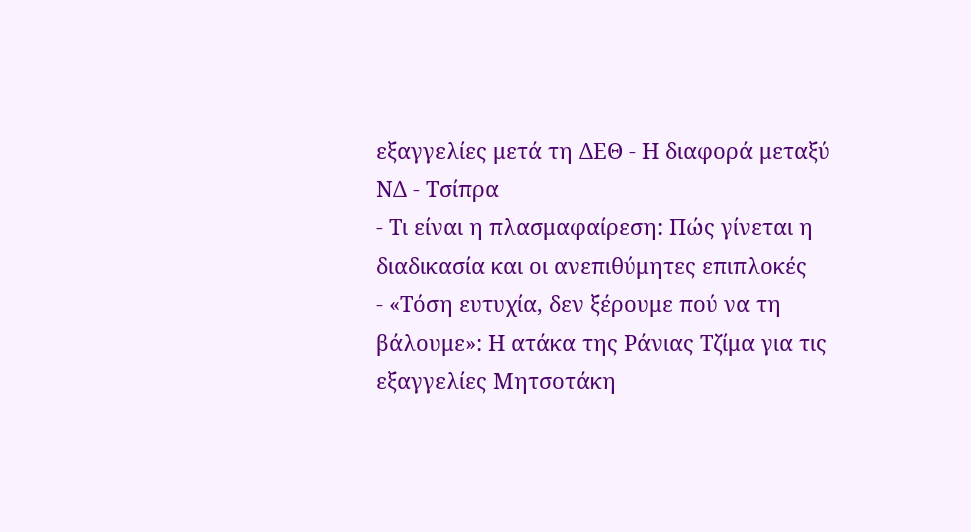εξαγγελίες μετά τη ΔΕΘ - Η διαφορά μεταξύ ΝΔ - Τσίπρα
- Τι είναι η πλασμαφαίρεση: Πώς γίνεται η διαδικασία και οι ανεπιθύμητες επιπλοκές
- «Τόση ευτυχία, δεν ξέρουμε πού να τη βάλουμε»: Η ατάκα της Ράνιας Τζίμα για τις εξαγγελίες Μητσοτάκη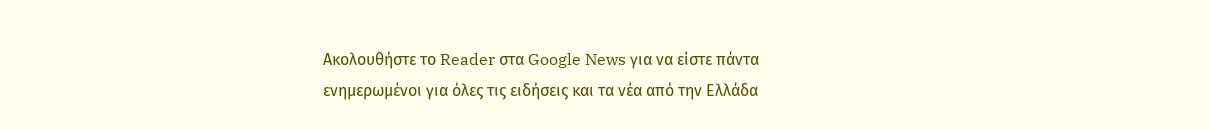Ακολουθήστε το Reader στα Google News για να είστε πάντα ενημερωμένοι για όλες τις ειδήσεις και τα νέα από την Ελλάδα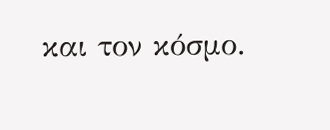και τον κόσμο.